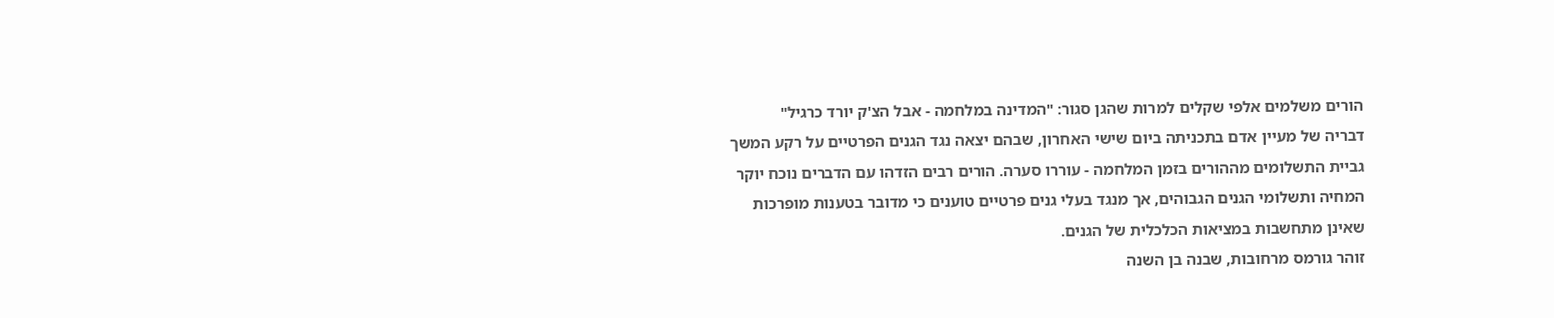הורים משלמים אלפי שקלים למרות שהגן סגור: "המדינה במלחמה - אבל הצ'ק יורד כרגיל"
דבריה של מעיין אדם בתכניתה ביום שישי האחרון, שבהם יצאה נגד הגנים הפרטיים על רקע המשך גביית התשלומים מההורים בזמן המלחמה - עוררו סערה. הורים רבים הזדהו עם הדברים נוכח יוקר המחיה ותשלומי הגנים הגבוהים, אך מנגד בעלי גנים פרטיים טוענים כי מדובר בטענות מופרכות שאינן מתחשבות במציאות הכלכלית של הגנים.
זוהר גורמס מרחובות, שבנה בן השנה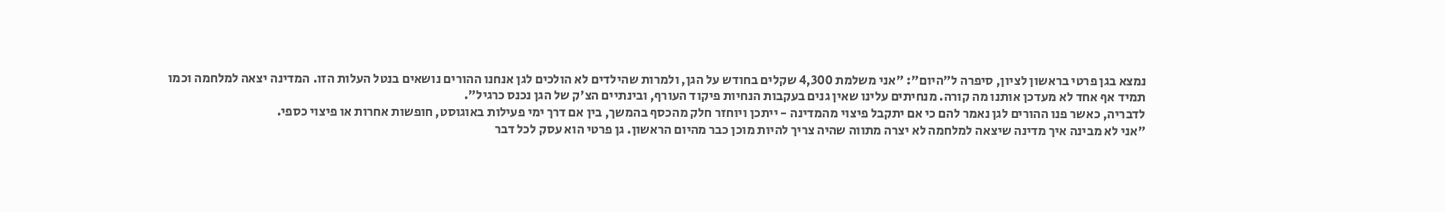נמצא בגן פרטי בראשון לציון, סיפרה ל"היום": "אני משלמת 4,300 שקלים בחודש על הגן, ולמרות שהילדים לא הולכים לגן אנחנו ההורים נושאים בנטל העלות הזו. המדינה יצאה למלחמה וכמו תמיד אף אחד לא מעדכן אותנו מה קורה. מנחיתים עלינו שאין גנים בעקבות הנחיות פיקוד העורף, ובינתיים הצ'ק של הגן נכנס כרגיל".
לדבריה, כאשר פנו ההורים לגן נאמר להם כי אם יתקבל פיצוי מהמדינה - ייתכן ויוחזר חלק מהכסף בהמשך, בין אם דרך ימי פעילות באוגוסט, חופשות אחרות או פיצוי כספי.
"אני לא מבינה איך מדינה שיצאה למלחמה לא יצרה מתווה שהיה צריך להיות מוכן כבר מהיום הראשון. גן פרטי הוא עסק לכל דבר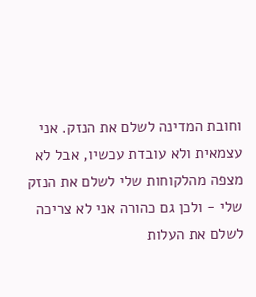וחובת המדינה לשלם את הנזק. אני עצמאית ולא עובדת עכשיו, אבל לא מצפה מהלקוחות שלי לשלם את הנזק שלי - ולכן גם כהורה אני לא צריכה לשלם את העלות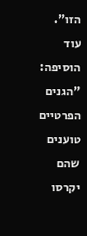הזו".
עוד הוסיפה: "הגנים הפרטיים טוענים שהם יקרסו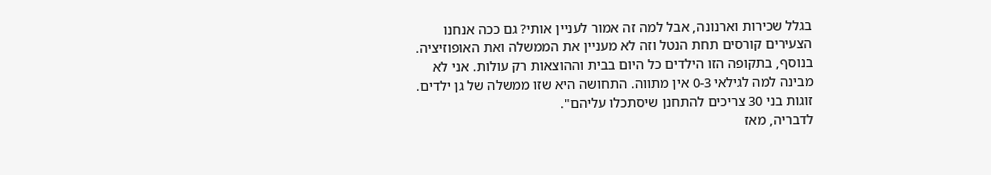בגלל שכירות וארנונה, אבל למה זה אמור לעניין אותי? גם ככה אנחנו הצעירים קורסים תחת הנטל וזה לא מעניין את הממשלה ואת האופוזיציה. בנוסף, בתקופה הזו הילדים כל היום בבית וההוצאות רק עולות. אני לא מבינה למה לגילאי 0-3 אין מתווה. התחושה היא שזו ממשלה של גן ילדים. זוגות בני 30 צריכים להתחנן שיסתכלו עליהם".
לדבריה, מאז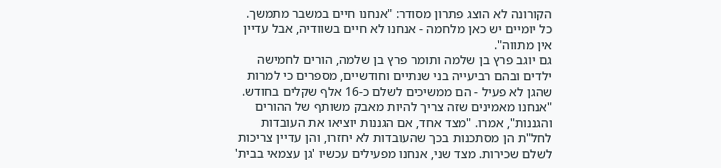הקורונה לא הוצג פתרון מסודר: "אנחנו חיים במשבר מתמשך. כל יומיים יש כאן מלחמה - אנחנו לא חיים בשוודיה, אבל עדיין אין מתווה".
גם יוגב פרץ בן שלמה ותומר פרץ בן שלמה, הורים לחמישה ילדים ובהם רביעייה בני שנתיים וחודשיים, מספרים כי למרות שהגן לא פעיל - הם ממשיכים לשלם כ-16 אלף שקלים בחודש.
"אנחנו מאמינים שזה צריך להיות מאבק משותף של ההורים והגננות", אמרו. "מצד אחד, אם הגננות יוציאו את העובדות לחל"ת הן מסתכנות בכך שהעובדות לא יחזרו, והן עדיין צריכות לשלם שכירות. מצד שני, אנחנו מפעילים עכשיו 'גן עצמאי בבית'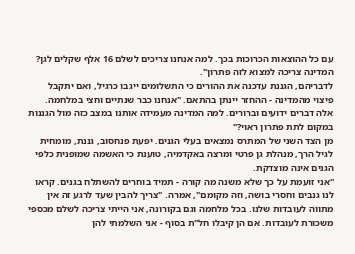עם כל ההוצאות הכרוכות בכך. למה אנחנו צריכים לשלם 16 אלף שקלים לגן? המדינה צריכה למצוא לזה פתרון".
לדבריהם, הגננת עדכנה את ההורים כי התשלומים ייגבו כרגיל, ואם יתקבל פיצוי מהמדינה - ההחזר יינתן בהתאם. "אנחנו כבר שנתיים וחצי במלחמה. אלה דברים ידועים וברורים. למה המדינה מעמידה אותנו במצב כזה מול הגננות במקום לתת פתרון ראוי?"
מן הצד השני של המתרס נמצאים בעלי הגנים. יפעת פנחסוב, גננת, מומחית לגיל הרך, מנהלת גן פרטי ומרצה באקדמיה, טוענת כי האשמה שמופנית כלפי הגנים אינה מוצדקת.
"אני זועמת על כך שלא משנה מה קורה - תמיד בוחרים להשתלח בגנים. קראו לנו גנבים וחסרי בושה, וזה מקומם", אמרה. "צריך להבין שעד לרגע זה אין מתווה לעובדות שלנו. בכל מלחמה וגם בקורונה, אני הייתי צריכה לשלם מכספי משכורת לעובדות. אם הן קיבלו חל"ת בסוף - אני השלמתי להן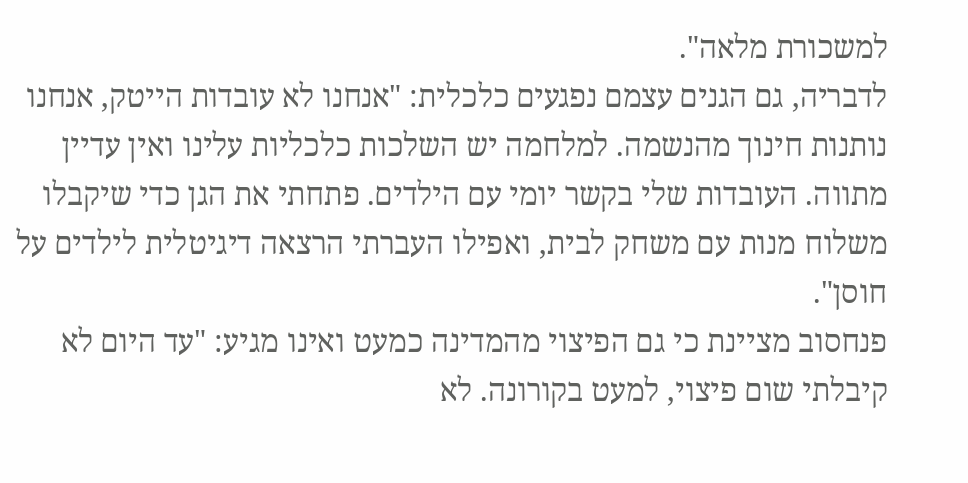למשכורת מלאה".
לדבריה, גם הגנים עצמם נפגעים כלכלית: "אנחנו לא עובדות הייטק, אנחנו נותנות חינוך מהנשמה. למלחמה יש השלכות כלכליות עלינו ואין עדיין מתווה. העובדות שלי בקשר יומי עם הילדים. פתחתי את הגן כדי שיקבלו משלוח מנות עם משחק לבית, ואפילו העברתי הרצאה דיגיטלית לילדים על חוסן".
פנחסוב מציינת כי גם הפיצוי מהמדינה כמעט ואינו מגיע: "עד היום לא קיבלתי שום פיצוי, למעט בקורונה. לא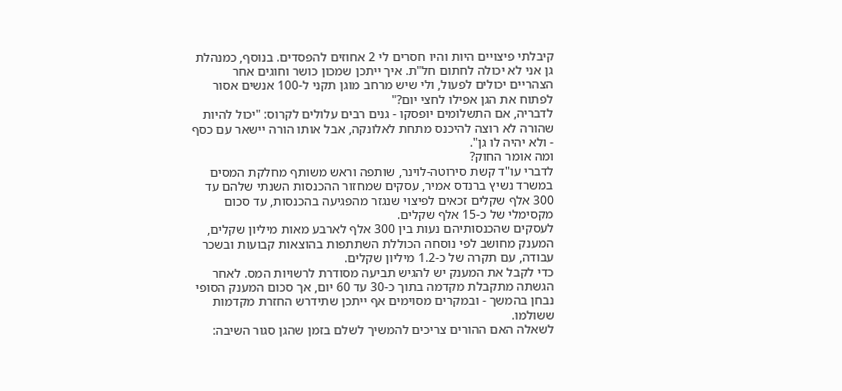קיבלתי פיצויים היות והיו חסרים לי 2 אחוזים להפסדים. בנוסף, כמנהלת גן אני לא יכולה לחתום חל"ת. איך ייתכן שמכון כושר וחוגים אחר הצהריים יכולים לפעול, ולי שיש מרחב מוגן תקני ל-100 אנשים אסור לפתוח את הגן אפילו לחצי יום?"
לדבריה, אם התשלומים יופסקו - גנים רבים עלולים לקרוס: "יכול להיות שהורה לא רוצה להיכנס מתחת לאלונקה, אבל אותו הורה יישאר עם כסף - ולא יהיה לו גן".
ומה אומר החוק?
לדברי עו"ד קשת סירוטה-לוינר, שותפה וראש משותף מחלקת המסים במשרד נשיץ ברנדס אמיר, עסקים שמחזור ההכנסות השנתי שלהם עד 300 אלף שקלים זכאים לפיצוי שנגזר מהפגיעה בהכנסות, עד סכום מקסימלי של כ-15 אלף שקלים.
לעסקים שהכנסותיהם נעות בין 300 אלף לארבע מאות מיליון שקלים, המענק מחושב לפי נוסחה הכוללת השתתפות בהוצאות קבועות ובשכר עבודה, עם תקרה של כ-1.2 מיליון שקלים.
כדי לקבל את המענק יש להגיש תביעה מסודרת לרשויות המס. לאחר הגשתה מתקבלת מקדמה בתוך כ-30 עד 60 יום, אך סכום המענק הסופי נבחן בהמשך - ובמקרים מסוימים אף ייתכן שתידרש החזרת מקדמות ששולמו.
לשאלה האם ההורים צריכים להמשיך לשלם בזמן שהגן סגור השיבה: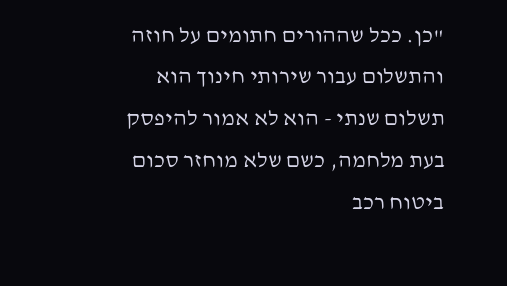"כן. ככל שההורים חתומים על חוזה והתשלום עבור שירותי חינוך הוא תשלום שנתי - הוא לא אמור להיפסק בעת מלחמה, כשם שלא מוחזר סכום ביטוח רכב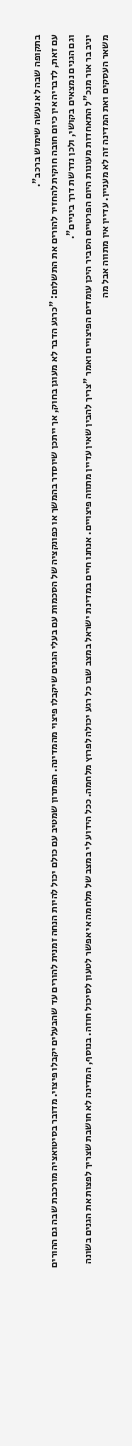בתקופה שבה לא נעשה שימוש ברכב".
עם זאת, לדבריה אין כיום חובה חוקית להחזיר להורים את התשלום: "כרגע הדבר לא מעוגן בחוק, אך ייתכן שיוסדר בהמשך או כפונקציה של הסכמות עם בעלי הגנים שיקבלו פיצוי מהמדינה. הפתרון שמטיב עם כולם יכול להיות הנחה זמנית להורים עד שהבעלים יקבלו פיצוי. מדובר בסיטואציה מורכבת שבה גם ההורים וגם הגנים נמצאים בקושי, ולכן נדרשת דרך ביניים".
יניב בר אור מנכ"ל התאחדות מעונות היום הפרטיים הסביר היכן עומדים הפיצויים ואמר "צריך להבין שאין עדיין מתווה פיצויים. אנחנו חיים במדינת ישראל במצב שבו כל רגע יכולה לפרוץ מלחמה. ככל הידוע לי במצב של מלחמה אי אפשר לטעון לסיכול חוזה. בנוסף, המדינה לא חושבת שצריך לפצות את הגנים בשונה משאר העסקים ואת המדינה זה לא מעניין. עדיין אין מתווה אבל מה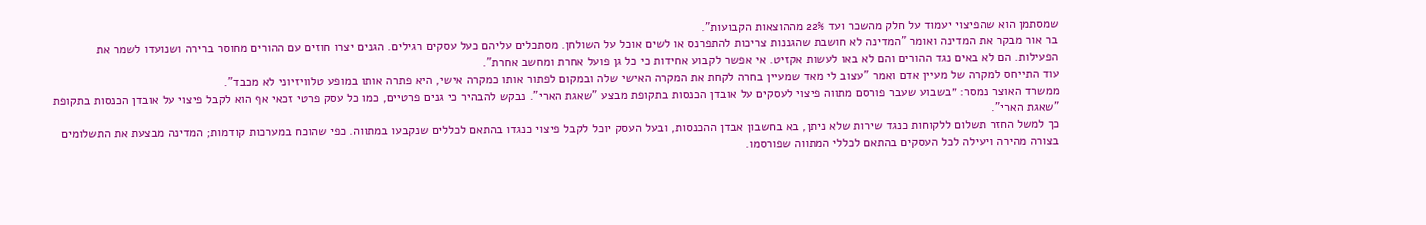שמסתמן הוא שהפיצוי יעמוד על חלק מהשכר ועד 22% מההוצאות הקבועות".
בר אור מבקר את המדינה ואומר "המדינה לא חושבת שהגננות צריכות להתפרנס או לשים אוכל על השולחן. מסתכלים עליהם כעל עסקים רגילים. הגנים יצרו חוזים עם ההורים מחוסר ברירה ושנועדו לשמר את הפעילות. הם לא באים נגד ההורים והם לא באו לעשות אקזיט. אי אפשר לקבוע אחידות כי כל גן פועל אחרת ומחשב אחרת".
עוד התייחס למקרה של מעיין אדם ואמר "עצוב לי מאד שמעיין בחרה לקחת את המקרה האישי שלה ובמקום לפתור אותו כמקרה אישי, היא פתרה אותו במופע טלוויזיוני לא מכבד".
ממשרד האוצר נמסר: ״בשבוע שעבר פורסם מתווה פיצוי לעסקים על אובדן הכנסות בתקופת מבצע "שאגת הארי". נבקש להבהיר כי גנים פרטיים, כמו כל עסק פרטי זכאי אף הוא לקבל פיצוי על אובדן הכנסות בתקופת "שאגת הארי".
כך למשל החזר תשלום ללקוחות כנגד שירות שלא ניתן, בא בחשבון אבדן ההכנסות, ובעל העסק יוכל לקבל פיצוי כנגדו בהתאם לכללים שנקבעו במתווה. כפי שהוכח במערכות קודמות; המדינה מבצעת את התשלומים בצורה מהירה ויעילה לכל העסקים בהתאם לכללי המתווה שפורסמו.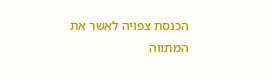הכנסת צפויה לאשר את המתווה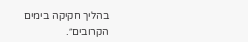בהליך חקיקה בימים הקרובים״.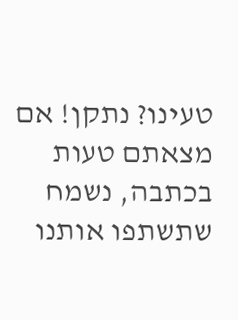טעינו? נתקן! אם מצאתם טעות בכתבה, נשמח שתשתפו אותנו